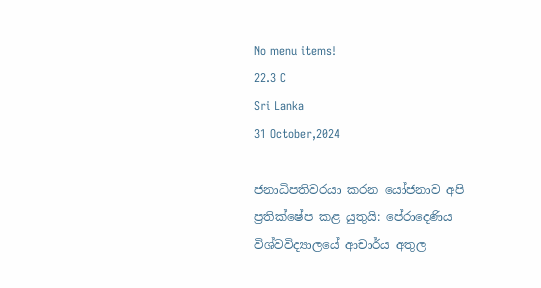No menu items!
22.3 C
Sri Lanka
31 October,2024

ජනාධිපතිවරයා කරන යෝජනාව අපි ප්‍රතික්ෂේප කළ යුතුයි: පේරාදෙණිය විශ්වවිද්‍යාලයේ ආචාර්ය අතුල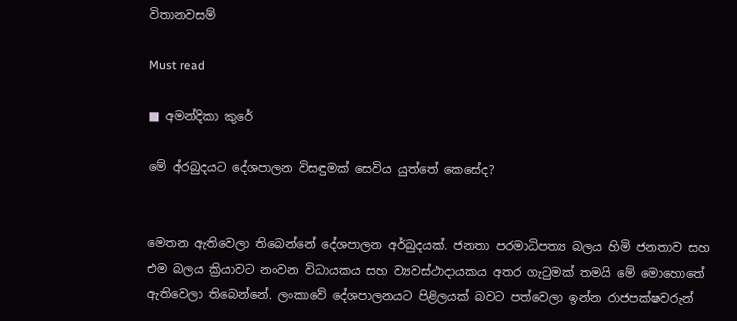විතානවසම්

Must read

■ අමන්දිකා කුරේ

මේ අ්රබුදයට දේශපාලන විසඳුමක් සෙවිය යුත්තේ කෙසේද?


මෙතන ඇතිවෙලා තිබෙන්නේ දේශපාලන අර්බුදයක්. ජනතා පරමාධිපත්‍ය බලය හිමි ජනතාව සහ එම බලය ක්‍රියාවට නංවන විධායකය සහ ව්‍යවස්ථාදායකය අතර ගැටුමක් තමයි මේ මොහොතේ ඇතිවෙලා තිබෙන්නේ. ලංකාවේ දේශපාලනයට පිළිලයක් බවට පත්වෙලා ඉන්න රාජපක්ෂවරුන්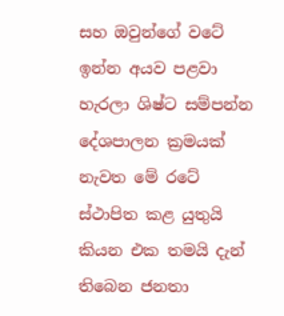සහ ඔවුන්ගේ වටේ ඉන්න අයව පළවා හැරලා ශිෂ්ට සම්පන්න දේශපාලන ක්‍රමයක් නැවත මේ රටේ ස්ථාපිත කළ යුතුයි කියන එක තමයි දැන් තිබෙන ජනතා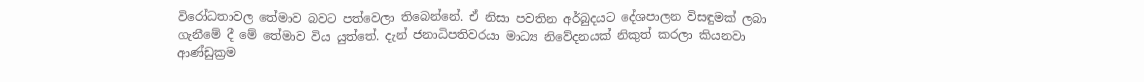විරෝධතාවල තේමාව බවට පත්වෙලා තිබෙන්නේ. ඒ නිසා පවතින අර්බුදයට දේශපාලන විසඳුමක් ලබා ගැනීමේ දී මේ තේමාව විය යුත්තේ. දැන් ජනාධිපතිවරයා මාධ්‍ය නිවේදනයක් නිකුත් කරලා කියනවා ආණ්ඩුක්‍රම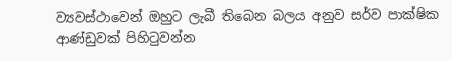ව්‍යවස්ථාවෙන් ඔහුට ලැබී තිබෙන බලය අනුව සර්ව පාක්ෂික ආණ්ඩුවක් පිහිටුවන්න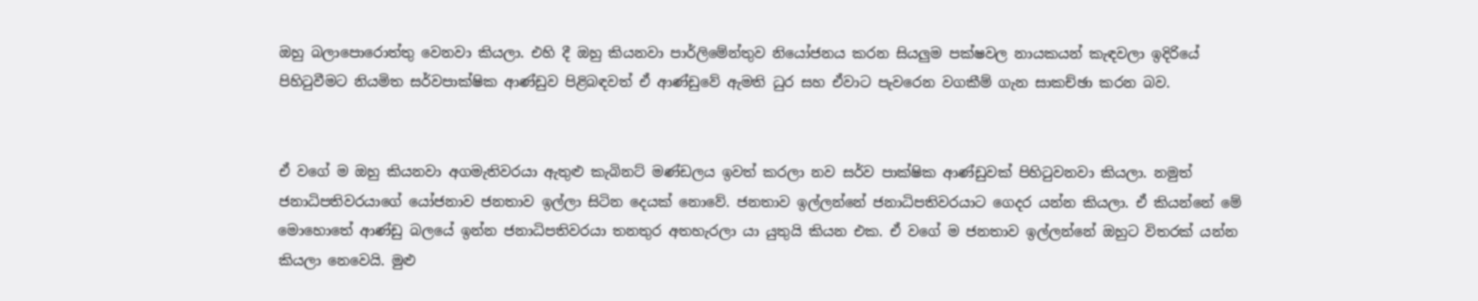ඔහු බලාපොරොත්තු වෙනවා කියලා. එහි දී ඔහු කියනවා පාර්ලිමේන්තුව නියෝජනය කරන සියලුම පක්ෂවල නායකයන් කැඳවලා ඉදිරියේ පිහිටුවීමට නියමිත සර්වපාක්ෂික ආණ්ඩුව පිළිබඳවත් ඒ ආණ්ඩුවේ ඇමති ධුර සහ ඒවාට පැවරෙන වගකීම් ගැන සාකච්ඡා කරන බව.


ඒ වගේ ම ඔහු කියනවා අගමැතිවරයා ඇතුළු කැබිනට් මණ්ඩලය ඉවත් කරලා නව සර්ව පාක්ෂික ආණ්ඩුවක් පිහිටුවනවා කියලා. නමුත් ජනාධිපතිවරයාගේ යෝජනාව ජනතාව ඉල්ලා සිටින දෙයක් නොවේ. ජනතාව ඉල්ලන්නේ ජනාධිපතිවරයාට ගෙදර යන්න කියලා. ඒ කියන්නේ මේ මොහොතේ ආණ්ඩු බලයේ ඉන්න ජනාධිපතිවරයා තනතුර අතහැරලා යා යුතුයි කියන එක. ඒ වගේ ම ජනතාව ඉල්ලන්නේ ඔහුට විතරක් යන්න කියලා නෙවෙයි. මුළු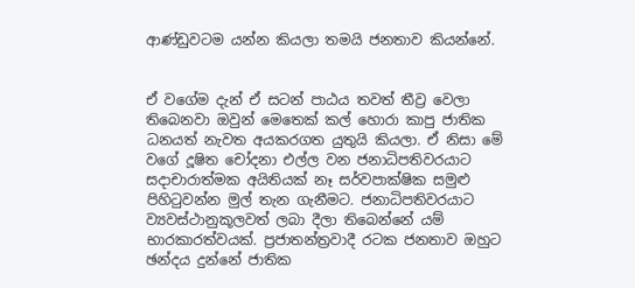ආණ්ඩුවටම යන්න කියලා තමයි ජනතාව කියන්නේ.


ඒ වගේම දැන් ඒ සටන් පාඨය තවත් තීව්‍ර වෙලා තිබෙනවා ඔවුන් මෙතෙක් කල් හොරා කාපු ජාතික ධනයත් නැවත අයකරගත යුතුයි කියලා. ඒ නිසා මේ වගේ දූෂිත චෝදනා එල්ල වන ජනාධිපතිවරයාට සදාචාරාත්මක අයිතියක් නෑ සර්වපාක්ෂික සමුළු පිහිටුවන්න මුල් තැන ගැනීමට. ජනාධිපතිවරයාට ව්‍යවස්ථානුකූලවත් ලබා දීලා තිබෙන්නේ යම් භාරකාරත්වයක්. ප්‍රජාතන්ත්‍රවාදී රටක ජනතාව ඔහුට ඡන්දය දුන්නේ ජාතික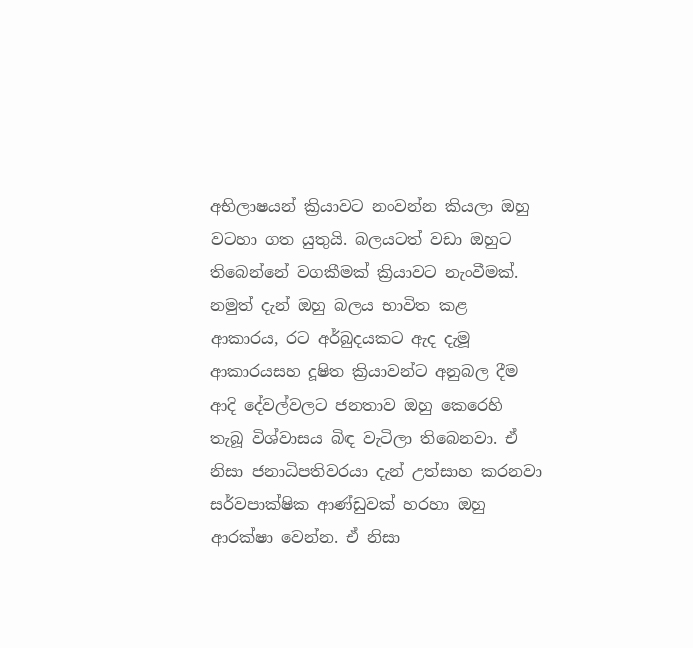අභිලාෂයන් ක්‍රියාවට නංවන්න කියලා ඔහු වටහා ගත යුතුයි. බලයටත් වඩා ඔහුට තිබෙන්නේ වගකීමක් ක්‍රියාවට නැංවීමක්. නමුත් දැන් ඔහු බලය භාවිත කළ ආකාරය, රට අර්බුදයකට ඇද දැමූ ආකාරයසහ දූෂිත ක්‍රියාවන්ට අනුබල දීම ආදි දේවල්වලට ජනතාව ඔහු කෙරෙහි තැබූ විශ්වාසය බිඳ වැටිලා තිබෙනවා. ඒ නිසා ජනාධිපතිවරයා දැන් උත්සාහ කරනවා සර්වපාක්ෂික ආණ්ඩුවක් හරහා ඔහු ආරක්ෂා වෙන්න. ඒ නිසා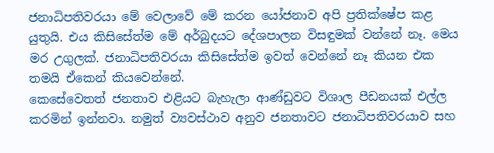ජනාධිපතිවරයා මේ වෙලාවේ මේ කරන යෝජනාව අපි ප්‍රතික්ෂේප කළ යුතුයි. එය කිසිසේත්ම මේ අර්බුදයට දේශපාලන විසඳුමක් වන්නේ නෑ. මෙය මර උගුලක්. ජනාධිපතිවරයා කිසිසේත්ම ඉවත් වෙන්නේ නෑ කියන එක තමයි ඒකෙන් කියවෙන්නේ.
කෙසේවෙතත් ජනතාව එළියට බැහැලා ආණ්ඩුවට විශාල පීඩනයක් එල්ල කරමින් ඉන්නවා. නමුත් ව්‍යවස්ථාව අනුව ජනතාවට ජනාධිපතිවරයාව සහ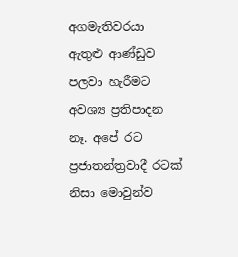අගමැතිවරයා ඇතුළු ආණ්ඩුව පලවා හැරීමට අවශ්‍ය ප්‍රතිපාදන නෑ. අපේ රට ප්‍රජාතන්ත්‍රවාදී රටක් නිසා මොවුන්ව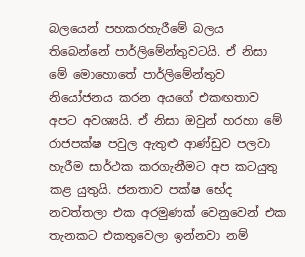බලයෙන් පහකරහැරීමේ බලය තිබෙන්නේ පාර්ලිමේන්තුවටයි. ඒ නිසා මේ මොහොතේ පාර්ලිමේන්තුව නියෝජනය කරන අයගේ එකඟතාව අපට අවශ්‍යයි. ඒ නිසා ඔවුන් හරහා මේ රාජපක්ෂ පවුල ඇතුළු ආණ්ඩුව පලවා හැරීම සාර්ථක කරගැනීමට අප කටයුතු කළ යුතුයි. ජනතාව පක්ෂ භේද නවත්තලා එක අරමුණක් වෙනුවෙන් එක තැනකට එකතුවෙලා ඉන්නවා නම්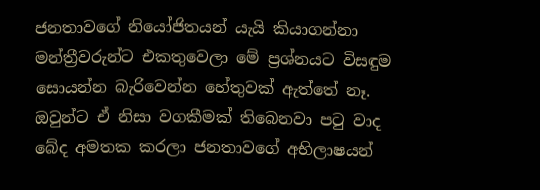ජනතාවගේ නියෝජිතයන් යැයි කියාගන්නා මන්ත්‍රීවරුන්ට එකතුවෙලා මේ ප්‍රශ්නයට විසඳුම සොයන්න බැරිවෙන්න හේතුවක් ඇත්තේ නෑ. ඔවුන්ට ඒ නිසා වගකීමක් තිබෙනවා පටු වාද බේද අමතක කරලා ජනතාවගේ අභිලාෂයන්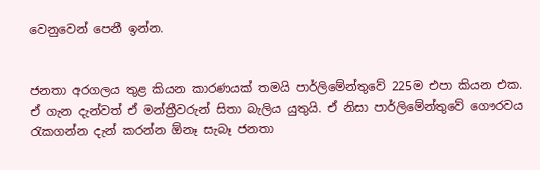වෙනුවෙන් පෙනී ඉන්න.


ජනතා අරගලය තුළ කියන කාරණයක් තමයි පාර්ලිමේන්තුවේ 225ම එපා කියන එක. ඒ ගැන දැන්වත් ඒ මන්ත්‍රීවරුන් සිතා බැලිය යුතුයි. ඒ නිසා පාර්ලිමේන්තුවේ ගෞරවය රැකගන්න දැන් කරන්න ඕනෑ සැබෑ ජනතා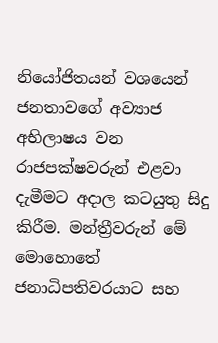නියෝජිතයන් වශයෙන් ජනතාවගේ අව්‍යාජ අභිලාෂය වන රාජපක්ෂවරුන් එළවා දැමීමට අදාල කටයුතු සිදු කිරීම. මන්ත්‍රීවරුන් මේ මොහොතේ ජනාධිපතිවරයාට සහ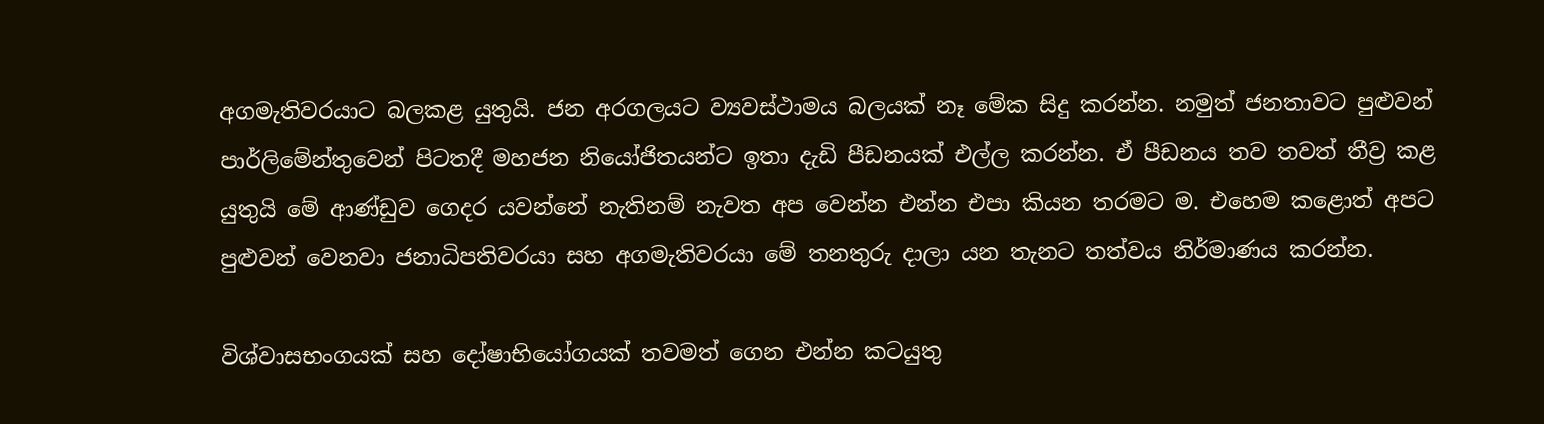අගමැතිවරයාට බලකළ යුතුයි. ජන අරගලයට ව්‍යවස්ථාමය බලයක් නෑ මේක සිදු කරන්න. නමුත් ජනතාවට පුළුවන් පාර්ලිමේන්තුවෙන් පිටතදී මහජන නියෝජිතයන්ට ඉතා දැඩි පීඩනයක් එල්ල කරන්න. ඒ පීඩනය තව තවත් තීව්‍ර කළ යුතුයි මේ ආණ්ඩුව ගෙදර යවන්නේ නැතිනම් නැවත අප වෙන්න එන්න එපා කියන තරමට ම. එහෙම කළොත් අපට පුළුවන් වෙනවා ජනාධිපතිවරයා සහ අගමැතිවරයා මේ තනතුරු දාලා යන තැනට තත්වය නිර්මාණය කරන්න.

විශ්වාසභංගයක් සහ දෝෂාභියෝගයක් තවමත් ගෙන එන්න කටයුතු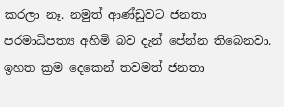කරලා නෑ. නමුත් ආණ්ඩුවට ජනතා පරමාධිපත්‍ය අහිමි බව දැන් පේන්න තිබෙනවා. ඉහත ක්‍රම දෙකෙන් තවමත් ජනතා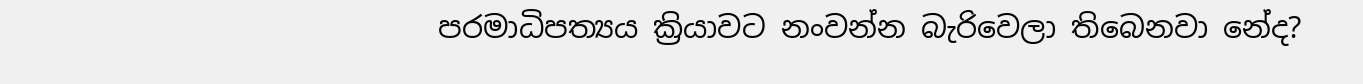පරමාධිපත්‍යය ක්‍රියාවට නංවන්න බැරිවෙලා තිබෙනවා නේද?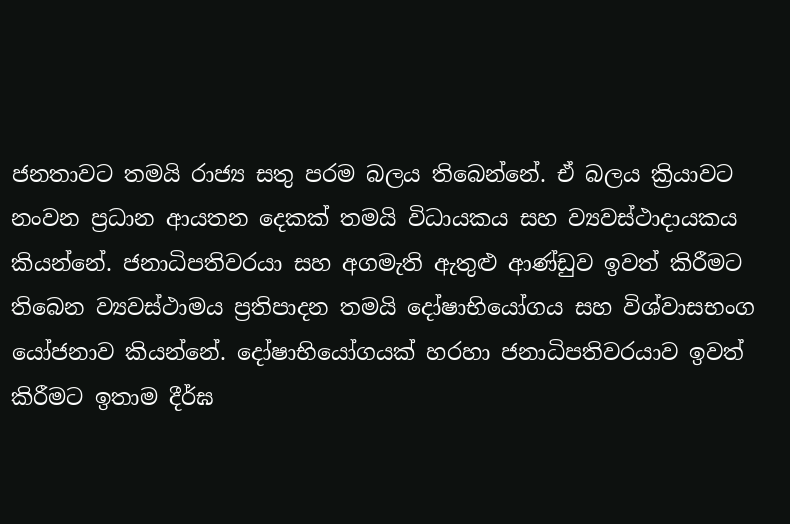ජනතාවට තමයි රාජ්‍ය සතු පරම බලය තිබෙන්නේ. ඒ බලය ක්‍රියාවට නංවන ප්‍රධාන ආයතන දෙකක් තමයි විධායකය සහ ව්‍යවස්ථාදායකය කියන්නේ. ජනාධිපතිවරයා සහ අගමැති ඇතුළු ආණ්ඩුව ඉවත් කිරීමට තිබෙන ව්‍යවස්ථාමය ප්‍රතිපාදන තමයි දෝෂාභියෝගය සහ විශ්වාසභංග යෝජනාව කියන්නේ. දෝෂාභියෝගයක් හරහා ජනාධිපතිවරයාව ඉවත් කිරීමට ඉතාම දීර්ඝ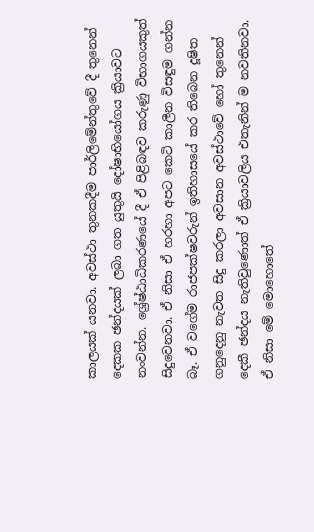කාලයක් යනවා. අවස්ථා තුනකදීම පාර්ලිමේන්තුවේ දී තුනෙන් දෙකක ඡන්දයක් ලබා ගත යුතුයි දෝෂාභියෝගය ක්‍රියාවට නංවන්න. ශ්‍රේෂ්ඨාධිකරණයේ දී ඒ පිළිබඳව කරුණු විභාගයකුත් සිදුවෙනවා. ඒ නිසා ඒ හරහා අපට කෙටි කාලීන විසඳුම ගන්න බෑ. ඒ වගේම රාජපක්ෂවරුන් ඉතිහාසයේ කර තිබෙන දූෂිත ගනුදෙනු නැවත සිදු කරලා අවසාන අවස්ථාවේ හෝ තුනෙන් දෙකී ඡන්දය නැතිවුණොත් ඒ ක්‍රියාවලිය එතැනින් ම නවතිනවා. ඒ නිසා මේ මොහොතේ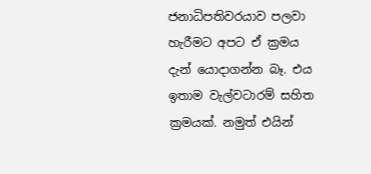ජනාධිපතිවරයාව පලවා හැරීමට අපට ඒ ක්‍රමය දැන් යොදාගන්න බෑ. එය ඉතාම වැල්වටාරම් සහිත ක්‍රමයක්. නමුත් එයින්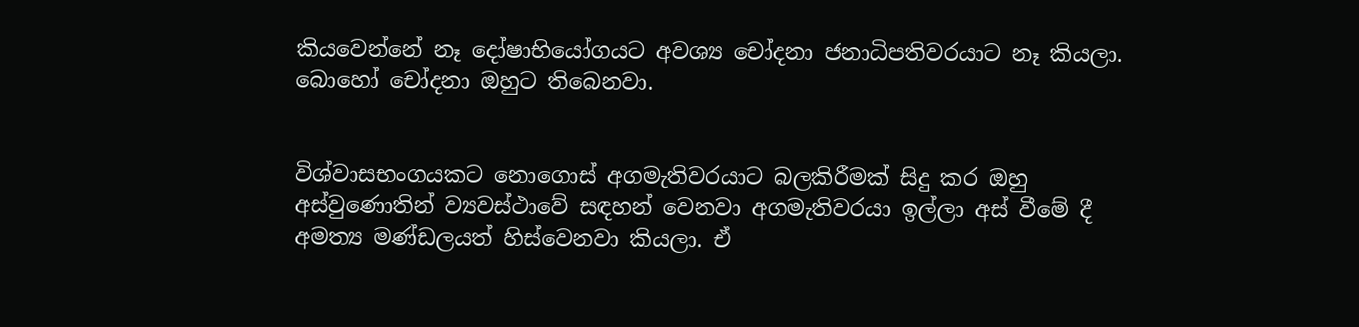කියවෙන්නේ නෑ දෝෂාභියෝගයට අවශ්‍ය චෝදනා ජනාධිපතිවරයාට නෑ කියලා. බොහෝ චෝදනා ඔහුට තිබෙනවා.


විශ්වාසභංගයකට නොගොස් අගමැතිවරයාට බලකිරීමක් සිදු කර ඔහු අස්වුණොතින් ව්‍යවස්ථාවේ සඳහන් වෙනවා අගමැතිවරයා ඉල්ලා අස් වීමේ දී අමත්‍ය මණ්ඩලයත් හිස්වෙනවා කියලා. ඒ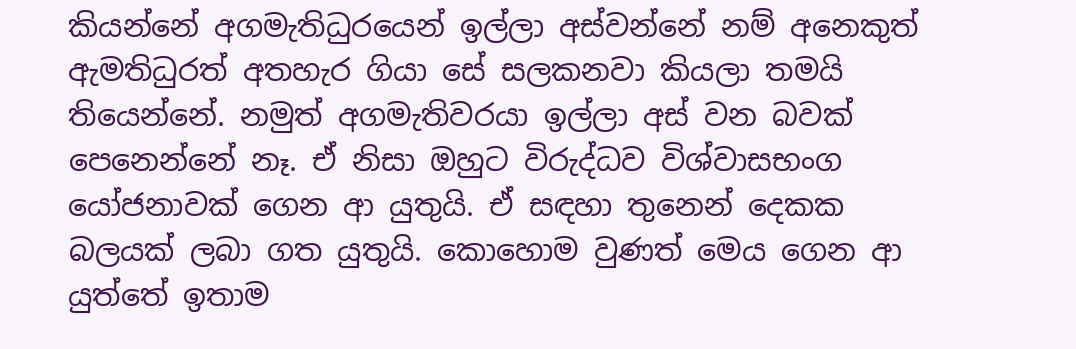කියන්නේ අගමැතිධුරයෙන් ඉල්ලා අස්වන්නේ නම් අනෙකුත් ඇමතිධුරත් අතහැර ගියා සේ සලකනවා කියලා තමයි තියෙන්නේ. නමුත් අගමැතිවරයා ඉල්ලා අස් වන බවක් පෙනෙන්නේ නෑ. ඒ නිසා ඔහුට විරුද්ධව විශ්වාසභංග යෝජනාවක් ගෙන ආ යුතුයි. ඒ සඳහා තුනෙන් දෙකක බලයක් ලබා ගත යුතුයි. කොහොම වුණත් මෙය ගෙන ආ යුත්තේ ඉතාම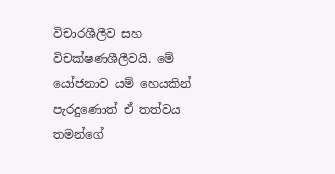විචාරශීලීව සහ විචක්ෂණශීලීවයි. මේ යෝජනාව යම් හෙයකින් පැරදුණොත් ඒ තත්වය තමන්ගේ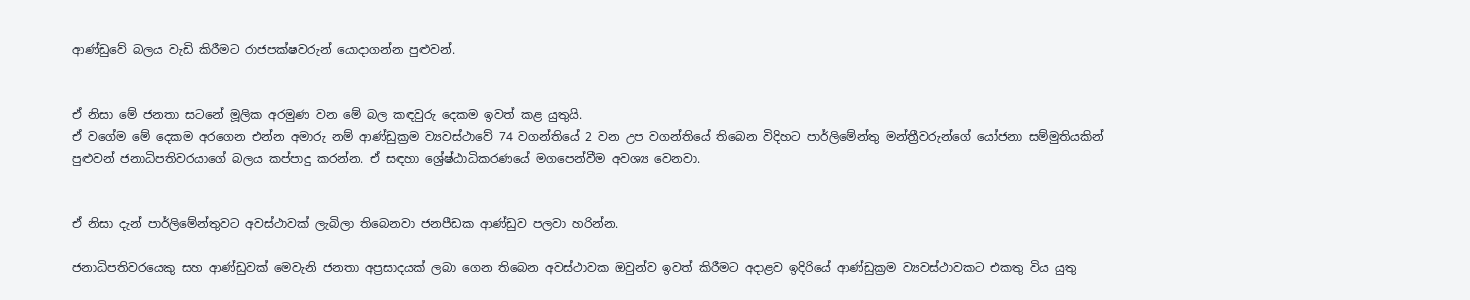ආණ්ඩුවේ බලය වැඩි කිරීමට රාජපක්ෂවරුන් යොදාගන්න පුළුවන්.


ඒ නිසා මේ ජනතා සටනේ මූලික අරමුණ වන මේ බල කඳවුරු දෙකම ඉවත් කළ යුතුයි.
ඒ වගේම මේ දෙකම අරගෙන එන්න අමාරු නම් ආණ්ඩුක්‍රම ව්‍යවස්ථාවේ 74 වගන්තියේ 2 වන උප වගන්තියේ තිබෙන විදිහට පාර්ලිමේන්තු මන්ත්‍රීවරුන්ගේ යෝජනා සම්මුතියකින් පුළුවන් ජනාධිපතිවරයාගේ බලය කප්පාදු කරන්න. ඒ සඳහා ශ්‍රේෂ්ඨාධිකරණයේ මගපෙන්වීම අවශ්‍ය වෙනවා.


ඒ නිසා දැන් පාර්ලිමේන්තුවට අවස්ථාවක් ලැබිලා තිබෙනවා ජනපීඩක ආණ්ඩුව පලවා හරින්න.

ජනාධිපතිවරයෙකු සහ ආණ්ඩුවක් මෙවැනි ජනතා අප්‍රසාදයක් ලබා ගෙන තිබෙන අවස්ථාවක ඔවුන්ව ඉවත් කිරීමට අදාළව ඉදිරියේ ආණ්ඩුක්‍රම ව්‍යවස්ථාවකට එකතු විය යුතු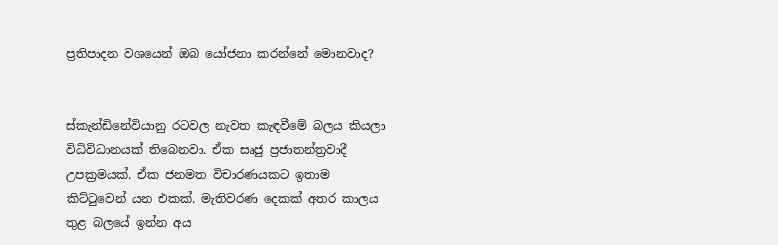ප්‍රතිපාදන වශයෙන් ඔබ යෝජනා කරන්නේ මොනවාද?


ස්කැන්ඩිනේවියානු රටවල නැවත කැඳවීමේ බලය කියලා විධිවිධානයක් තිබෙනවා. ඒක සෘජු ප්‍රජාතන්ත්‍රවාදී උපක්‍රමයක්. ඒක ජනමත විචාරණයකට ඉතාම කිට්ටුවෙන් යන එකක්. මැතිවරණ දෙකක් අතර කාලය තුළ බලයේ ඉන්න අය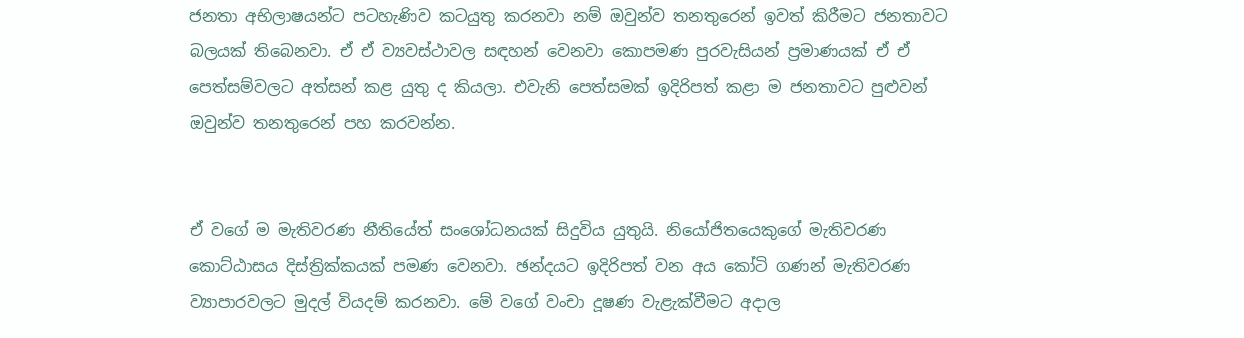ජනතා අභිලාෂයන්ට පටහැණිව කටයුතු කරනවා නම් ඔවුන්ව තනතුරෙන් ඉවත් කිරීමට ජනතාවට බලයක් තිබෙනවා. ඒ ඒ ව්‍යවස්ථාවල සඳහන් වෙනවා කොපමණ පුරවැසියන් ප්‍රමාණයක් ඒ ඒ පෙත්සම්වලට අත්සන් කළ යුතු ද කියලා. එවැනි පෙත්සමක් ඉදිරිපත් කළා ම ජනතාවට පුළුවන් ඔවුන්ව තනතුරෙන් පහ කරවන්න.


ඒ වගේ ම මැතිවරණ නීතියේත් සංශෝධනයක් සිදුවිය යුතුයි. නියෝජිතයෙකුගේ මැතිවරණ කොට්ඨාසය දිස්ත්‍රික්කයක් පමණ වෙනවා. ඡන්දයට ඉදිරිපත් වන අය කෝටි ගණන් මැතිවරණ ව්‍යාපාරවලට මුදල් වියදම් කරනවා. මේ වගේ වංචා දූෂණ වැළැක්වීමට අදාල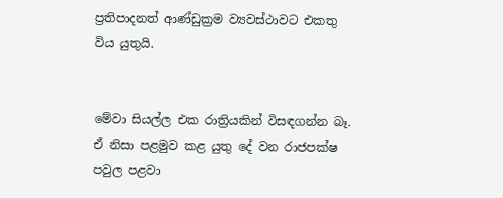ප්‍රතිපාදනත් ආණ්ඩුක්‍රම ව්‍යවස්ථාවට එකතු විය යුතුයි.


මේවා සියල්ල එක රාත්‍රියකින් විසඳගන්න බෑ. ඒ නිසා පළමුව කළ යුතු දේ වන රාජපක්ෂ පවුල පළවා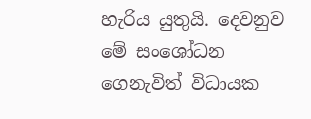හැරිය යුතුයි. දෙවනුව මේ සංශෝධන ගෙනැවිත් විධායක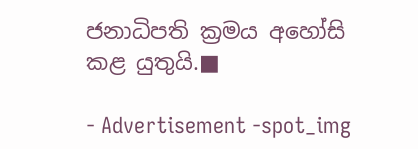ජනාධිපති ක්‍රමය අහෝසි කළ යුතුයි.■

- Advertisement -spot_img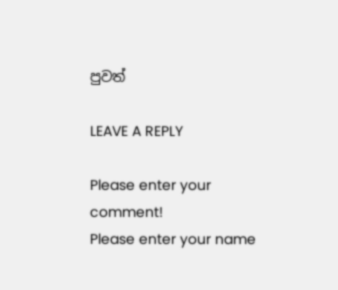පුවත්

LEAVE A REPLY

Please enter your comment!
Please enter your name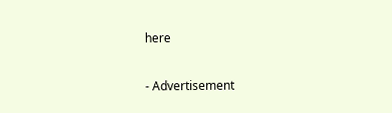here

- Advertisement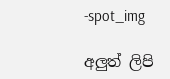-spot_img

අලුත් ලිපි